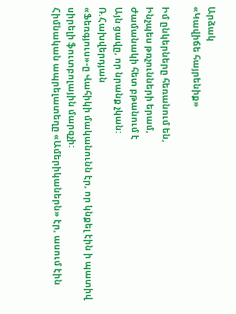Արձակ
«Կավիճե հայրենիք»

Իմ ընկերները հեռանում են,
Ինչպես թռչունների երամ,
Ժամանակի հետ բթանում է
Այն ցավը, որ նրանք չկան:
Ռ.Հախվերդյան
«Ֆեռգյուս»-ը Վահիկի մականունն էր, որ կնքել էին ի պատիվ սիրելի ֆուտբոլային մարզչի:
Հիմնական ապրելատեղը «Ամերիկաներն» էր, ասում էին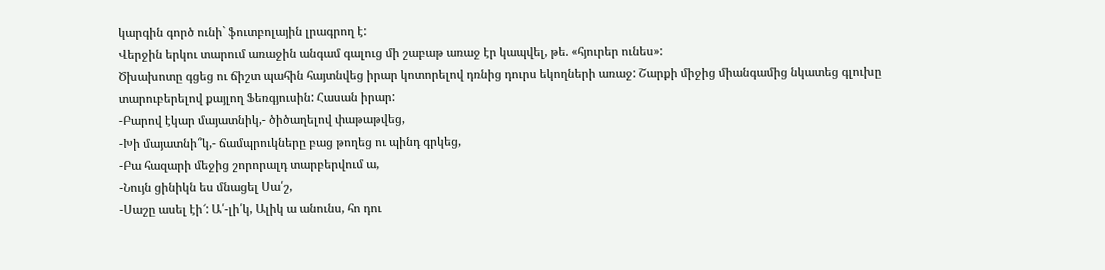կարգին գործ ունի` ֆուտբոլային լրագրող է:
Վերջին երկու տարում առաջին անգամ գալուց մի շաբաթ առաջ էր կապվել, թե. «հյուրեր ունես»:
Ծխախոտը գցեց ու ճիշտ պահին հայտնվեց իրար կոտորելով դռնից դուրս եկողների առաջ: Շարքի միջից միանգամից նկատեց գլուխը տարուբերելով քայլող Ֆեռգյուսին: Հասան իրար:
-Բարով էկար մայատնիկ,- ծիծաղելով փաթաթվեց,
-Խի մայատնի՞կ,- ճամպրուկները բաց թողեց ու պինդ գրկեց,
-Բա հազարի մեջից շորորալդ տարբերվում ա,
-Նույն ցինիկն ես մնացել Սա՛շ,
-Սաշը ասել էի՜: Ա՛-լի՛կ, Ալիկ ա անունս, հո դու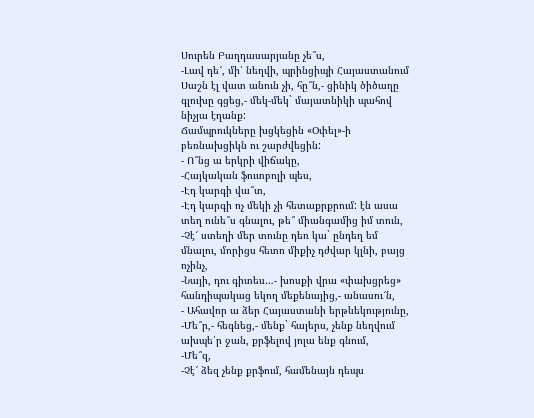Սուրեն Բաղդասարյանը չե՞ս,
-Լավ դե՜, մի՛ նեղվի, պրինցիպի Հայաստանում Սաշն էլ վատ անուն չի, հը՞ն,- ցինիկ ծիծաղը գլուխը գցեց,- մեկ-մեկ` մայատնիկի պահով նիչյա էղանք:
Ճամպրուկները խցկեցին «Օփել»-ի բեռնախցիկն ու շարժվեցին:
- Ո՞նց ա երկրի վիճակը,
-Հայկական ֆուտբոլի պես,
-Էդ կարգի վա՞տ,
-Էդ կարգի ոչ մեկի չի հետաքրքրում: էն ասա տեղ ունե՞ս գնալու, թե՞ միանգամից իմ տուն,
-Չէ՜ ստեղի մեր տունը դեռ կա` ընդեղ եմ մնալու, մորիցս հետո միքիչ դժվար կլնի, բայց ոչինչ,
-Նայի, դու գիտես…- խոսքի վրա «փախցրեց» հանդիպակաց եկող մեքենայից,- անասու՜ն,
- Ահավոր ա ձեր Հայաստանի երթևեկությունը,
-Մե՞ր,- հեգնեց,- մենք` հայերս, չենք նեղվում ախպե՛ր ջան, քրֆելով յոլա ենք գնում,
-Մե՞զ,
-Չէ՜ ձեզ չենք քրֆում, համենայն դեպս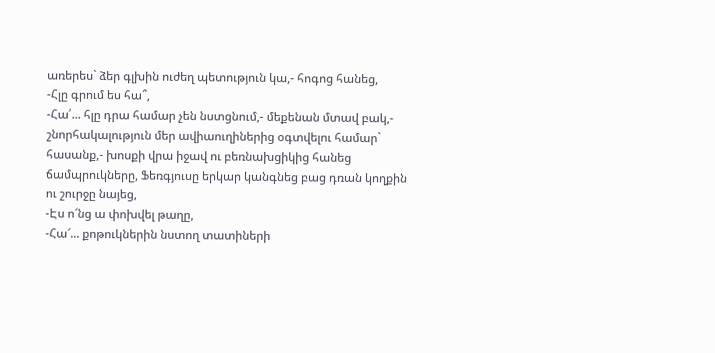առերես` ձեր գլխին ուժեղ պետություն կա,- հոգոց հանեց,
-Հլը գրում ես հա՞,
-Հա՛... հլը դրա համար չեն նստցնում,- մեքենան մտավ բակ,- շնորհակալություն մեր ավիաուղիներից օգտվելու համար` հասանք,- խոսքի վրա իջավ ու բեռնախցիկից հանեց ճամպրուկները, Ֆեռգյուսը երկար կանգնեց բաց դռան կողքին ու շուրջը նայեց,
-Էս ո՜նց ա փոխվել թաղը,
-Հա՜... քոթուկներին նստող տատիների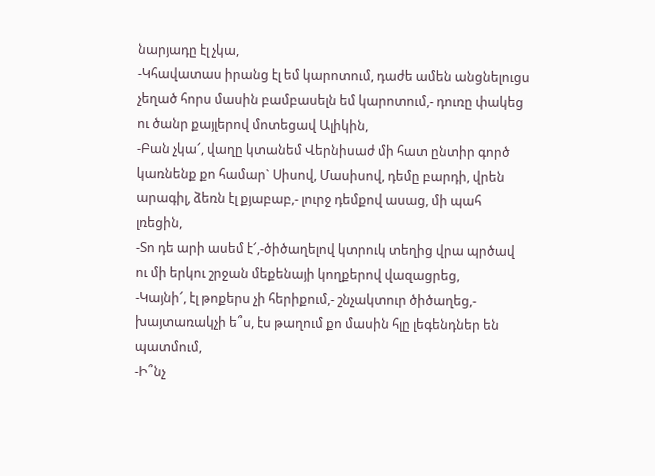նարյադը էլ չկա,
-Կհավատաս իրանց էլ եմ կարոտում, դաժե ամեն անցնելուցս չեղած հորս մասին բամբասելն եմ կարոտում,- դուռը փակեց ու ծանր քայլերով մոտեցավ Ալիկին,
-Բան չկա՜, վաղը կտանեմ Վերնիսաժ մի հատ ընտիր գործ կառնենք քո համար` Սիսով, Մասիսով, դեմը բարդի, վրեն արագիլ, ձեռն էլ քյաբաբ,- լուրջ դեմքով ասաց, մի պահ լռեցին,
-Տո դե արի ասեմ է՜,-ծիծաղելով կտրուկ տեղից վրա պրծավ ու մի երկու շրջան մեքենայի կողքերով վազացրեց,
-Կայնի՜, էլ թոքերս չի հերիքում,- շնչակտուր ծիծաղեց,- խայտառակչի ե՞ս, էս թաղում քո մասին հլը լեգենդներ են պատմում,
-Ի՞նչ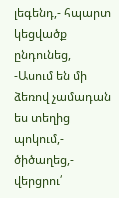լեգենդ,- հպարտ կեցվածք ընդունեց,
-Ասում են մի ձեռով չամադան ես տեղից պոկում,- ծիծաղեց,- վերցրու՛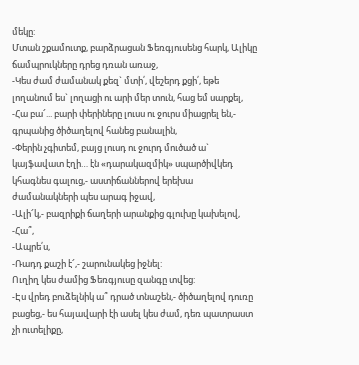մեկը:
Մտան շքամուտք, բարձրացան Ֆեռգյուսենց հարկ, Ալիկը ճամպրուկները դրեց դռան առաջ,
-Կես ժամ ժամանակ քեզ` մտի՛, վեշերդ քցի՛, եթե լողանում ես` լողացի ու արի մեր տուն, հաց եմ սարքել,
-Հա բա՜... բարի փերիները լուսս ու ջուրս միացրել են,- գրպանից ծիծաղելով հանեց բանալին,
-Փերին չգիտեմ, բայց լուսդ ու ջուրդ մուծած ա` կայֆավատ էղի… էն «դարակազմիկ» սպարծիվկեդ կհագնես գալուց,- աստիճաններով երեխա ժամանակների պես արագ իջավ,
-Ալի՜կ,- բազրիքի ճաղերի արանքից գլուխը կախելով,
-Հա՞,
-Ապրե՛ս,
-Ռադդ քաշի է՜,- շարունակեց իջնել:
Ուղիղ կես ժամից Ֆեռգյուսը զանգը տվեց:
-Էս վրեդ բուձելնիկ ա՞ դրած տնաշեն,- ծիծաղելով դուռը բացեց,- ես հայավարի էի ասել կես ժամ, դեռ պատրաստ չի ուտելիքը,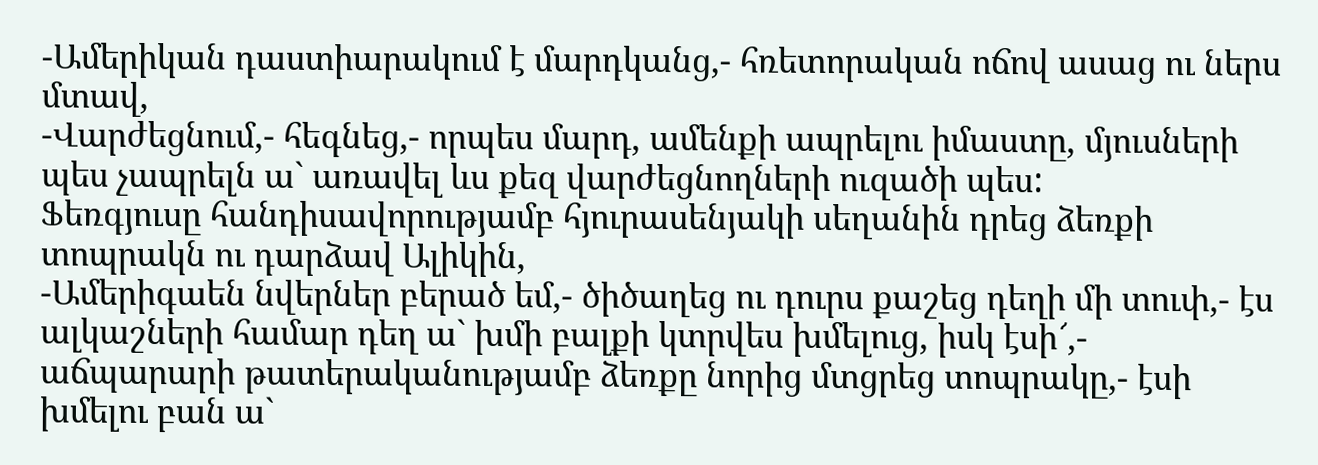-Ամերիկան դաստիարակում է մարդկանց,- հռետորական ոճով ասաց ու ներս մտավ,
-Վարժեցնում,- հեգնեց,- որպես մարդ, ամենքի ապրելու իմաստը, մյուսների պես չապրելն ա` առավել ևս քեզ վարժեցնողների ուզածի պես:
Ֆեռգյուսը հանդիսավորությամբ հյուրասենյակի սեղանին դրեց ձեռքի տոպրակն ու դարձավ Ալիկին,
-Ամերիգաեն նվերներ բերած եմ,- ծիծաղեց ու դուրս քաշեց դեղի մի տուփ,- էս ալկաշների համար դեղ ա` խմի բալքի կտրվես խմելուց, իսկ էսի՜,- աճպարարի թատերականությամբ ձեռքը նորից մտցրեց տոպրակը,- էսի խմելու բան ա`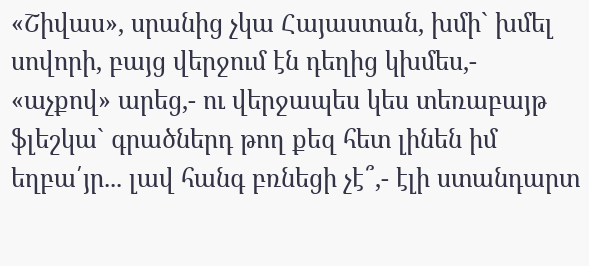«Շիվաս», սրանից չկա Հայաստան, խմի` խմել սովորի, բայց վերջում էն դեղից կխմես,- «աչքով» արեց,- ու վերջապես կես տեռաբայթ ֆլեշկա` գրածներդ թող քեզ հետ լինեն իմ եղբա՛յր... լավ հանգ բռնեցի չէ՞,- էլի ստանդարտ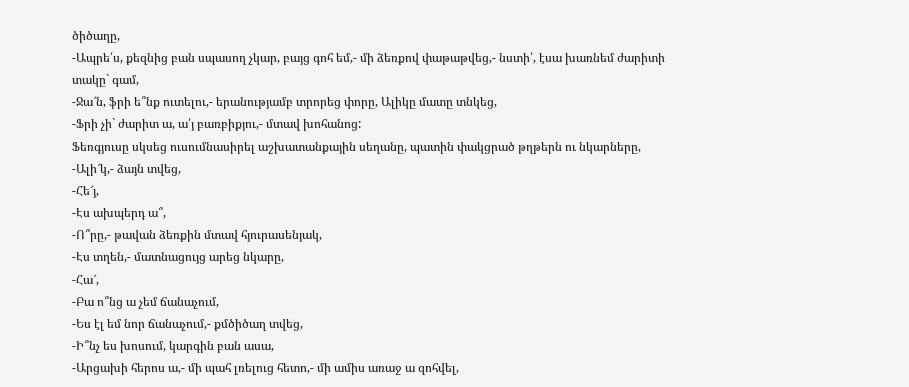ծիծաղը,
-Ապրե՛ս, քեզնից բան սպասող չկար, բայց գոհ եմ,- մի ձեռքով փաթաթվեց,- նստի՛, էսա խառնեմ ժարիտի տակը` գամ,
-Ջա՜ն, ֆրի ե՞նք ուտելու,- երանությամբ տրորեց փորը, Ալիկը մատը տնկեց,
-Ֆրի չի` ժարիտ ա, ա՛յ բառբիքյու,- մտավ խոհանոց:
Ֆեռգյուսը սկսեց ուսումնասիրել աշխատանքային սեղանը, պատին փակցրած թղթերն ու նկարները,
-Ալի՜կ,- ձայն տվեց,
-Հե՜յ,
-Էս ախպերդ ա՞,
-Ո՞րը,- թավան ձեռքին մտավ հյուրասենյակ,
-Էս տղեն,- մատնացույց արեց նկարը,
-Հա՜,
-Բա ո՞նց ա չեմ ճանաչում,
-Ես էլ եմ նոր ճանաչում,- քմծիծաղ տվեց,
-Ի՞նչ ես խոսում, կարգին բան ասա,
-Արցախի հերոս ա,- մի պահ լռելուց հետո,- մի ամիս առաջ ա զոհվել,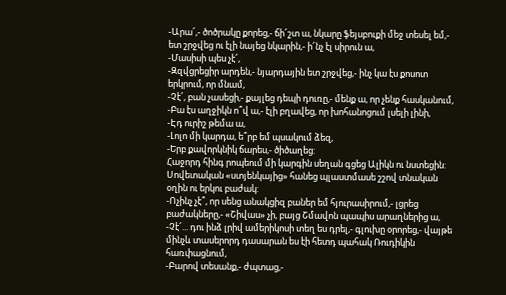-Արա՜,- ծոծրակը քորեց,- ճի՜շտ ա, նկարը ֆեյսբուքի մեջ տեսել եմ,- ետ շրջվեց ու էլի նայեց նկարին,- ի՜նչ էլ սիրուն ա,
-Մասիսի պես չէ՜,
-Զզվցրեցիր արդեն,- նյարդային ետ շրջվեց,- ինչ կա էս քոսոտ երկրում, որ մնամ,
-Չէ՜, բան չասեցի,- քայլեց դեպի դուռը,- մենք ա, որ չենք հասկանում,
-Բա էս աղջիկն ո՞վ ա,- էլի բղավեց, որ խոհանոցում լսելի լինի,
-Էդ ուրիշ թեմա ա,
-Լոլո մի կարդա, ե՞րբ եմ պսակում ձեզ,
-Երբ քավորկնիկ ճարես,- ծիծաղեց:
Հաջորդ հինգ րոպեում մի կարգին սեղան գցեց Ալիկն ու նստեցին: Սովետական «ստյենկայից» հանեց պլաստմասե շշով տնական օղին ու երկու բաժակ:
-Ոչինչ չէ՞, որ սենց անակցիզ բաներ եմ հյուրասիրում,- լցրեց բաժակները,- «Շիվաս» չի, բայց Շմավոն պապիս արաղներից ա,
-Չէ՜... դու ինձ լրիվ ամերիկոսի տեղ ես դրել,- գլուխը օրորեց,- վայթե մինչև տասերորդ դասարան ես էի հետդ պահակ Ռուդիկին հառփացնում,
-Բարով տեսանք,- ժպտաց,-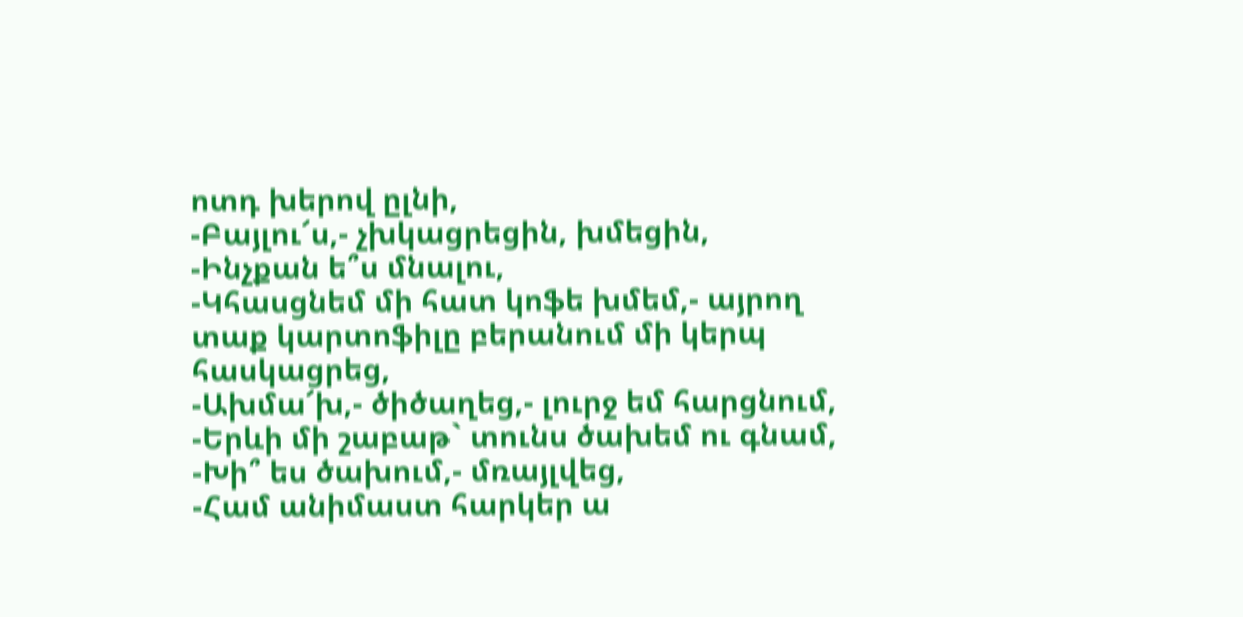ոտդ խերով ըլնի,
-Բայլու՜ս,- չխկացրեցին, խմեցին,
-Ինչքան ե՞ս մնալու,
-Կհասցնեմ մի հատ կոֆե խմեմ,- այրող տաք կարտոֆիլը բերանում մի կերպ հասկացրեց,
-Ախմա՜խ,- ծիծաղեց,- լուրջ եմ հարցնում,
-Երևի մի շաբաթ` տունս ծախեմ ու գնամ,
-Խի՞ ես ծախում,- մռայլվեց,
-Համ անիմաստ հարկեր ա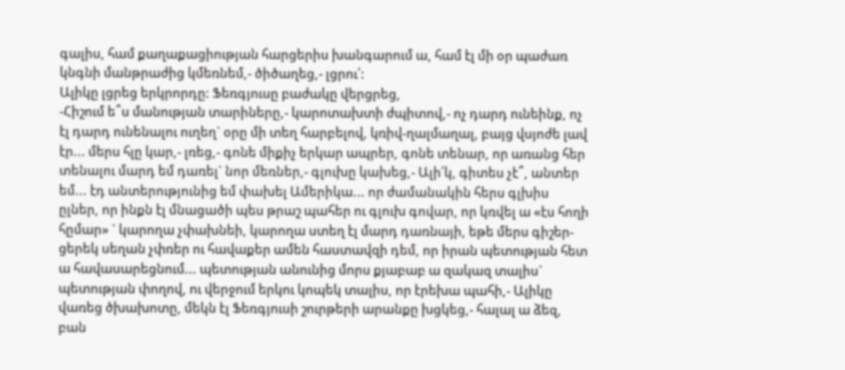գալիս, համ քաղաքացիության հարցերիս խանգարում ա, համ էլ մի օր պաժառ կնգնի մանթրաժից կմեռնեմ,- ծիծաղեց,- լցրու՛:
Ալիկը լցրեց երկրորդը: Ֆեռգյուսը բաժակը վերցրեց,
-Հիշում ե՞ս մանության տարիները,- կարոտախտի ժպիտով,- ոչ դարդ ունեինք, ոչ էլ դարդ ունենալու ուղեղ` օրը մի տեղ հարբելով, կռիվ-ղալմաղալ, բայց վսյոժե լավ էր... մերս հլը կար,- լռեց,- գոնե միքիչ երկար ապրեր, գոնե տենար, որ առանց հեր տենալու մարդ եմ դառել` նոր մեռներ,- գլուխը կախեց,- Ալի՛կ, գիտես չէ՞, անտեր եմ... էդ անտերությունից եմ փախել Ամերիկա... որ ժամանակին հերս գլխիս ըլներ, որ ինքն էլ մնացածի պես թրաշ պահեր ու գլուխ գովար, որ կռվել ա «էս հողի հըմար» ` կարողա չփախնեի, կարողա ստեղ էլ մարդ դառնայի, եթե մերս գիշեր-ցերեկ սեղան չփռեր ու հավաքեր ամեն հաստավզի դեմ, որ իրան պետության հետ ա հավասարեցնում... պետության անունից մորս քյաբաբ ա զակազ տալիս` պետության փողով, ու վերջում երկու կոպեկ տալիս, որ էրեխա պահի,- Ալիկը վառեց ծխախոտը, մեկն էլ Ֆեռգյուսի շուրթերի արանքը խցկեց,- հալալ ա ձեզ, բան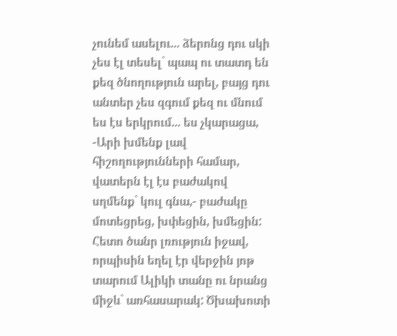չունեմ ասելու... ձերոնց դու սկի չես էլ տեսել` պապ ու տատդ են քեզ ծնողություն արել, բայց դու անտեր չես զգում քեզ ու մնում ես էս երկրում... ես չկարացա,
-Արի խմենք լավ հիշողությունների համար, վատերն էլ էս բաժակով սղմենք` կուլ գնա,- բաժակը մոտեցրեց, խփեցին, խմեցին:
Հետո ծանր լռություն իջավ, որպիսին եղել էր վերջին յոթ տարում Ալիկի տանը ու նրանց միջև` առհասարակ: Ծխախոտի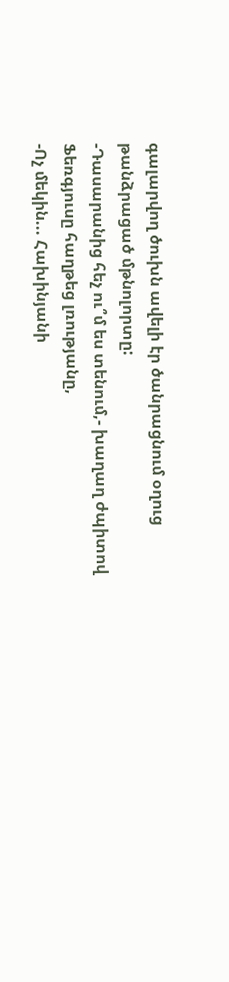գալարվող ծուխն ավելի էր ծանրացնում օղուց թանձրացած մթնոլորտը:
-Դասարանից հեչ ու՞մ ես տենում,- խաղաղ ժպիտով Ֆեռգյուսը հաղթեց լռությանը,
-Ոչ մեկին... Հախինյանի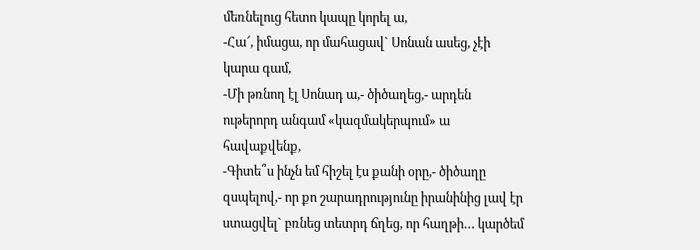մեռնելուց հետո կապը կորել ա,
-Հա՜, իմացա, որ մահացավ` Սոնան ասեց, չէի կարա գամ,
-Մի թռնող էլ Սոնադ ա,- ծիծաղեց,- արդեն ութերորդ անգամ «կազմակերպում» ա հավաքվենք,
-Գիտե՞ս ինչն եմ հիշել էս քանի օրը,- ծիծաղը զսպելով,- որ քո շարադրությունը իրանինից լավ էր ստացվել` բռնեց տետրդ ճղեց, որ հաղթի… կարծեմ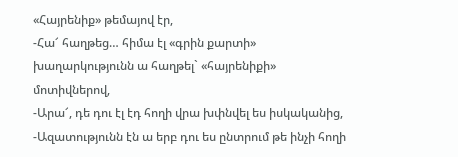«Հայրենիք» թեմայով էր,
-Հա՜ հաղթեց… հիմա էլ «գրին քարտի» խաղարկությունն ա հաղթել` «հայրենիքի» մոտիվներով,
-Արա՜, դե դու էլ էդ հողի վրա խփնվել ես իսկականից,
-Ազատությունն էն ա երբ դու ես ընտրում թե ինչի հողի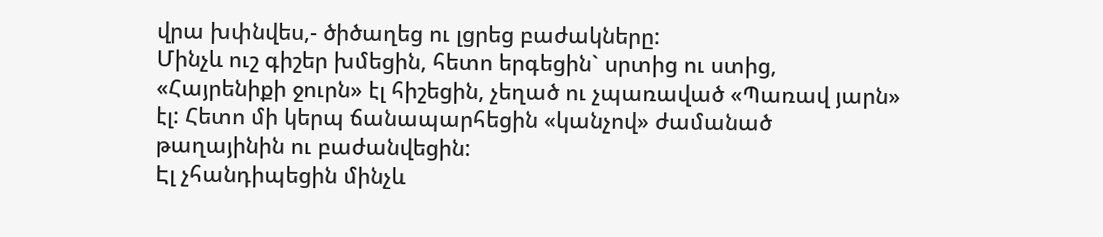վրա խփնվես,- ծիծաղեց ու լցրեց բաժակները:
Մինչև ուշ գիշեր խմեցին, հետո երգեցին` սրտից ու ստից, «Հայրենիքի ջուրն» էլ հիշեցին, չեղած ու չպառաված «Պառավ յարն» էլ: Հետո մի կերպ ճանապարհեցին «կանչով» ժամանած թաղայինին ու բաժանվեցին:
Էլ չհանդիպեցին մինչև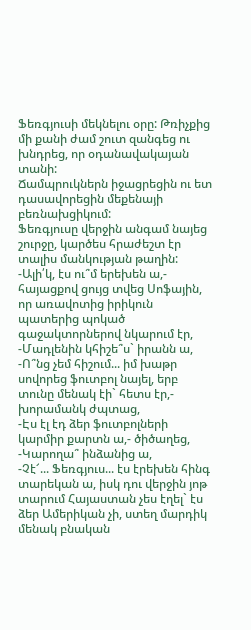Ֆեռգյուսի մեկնելու օրը: Թռիչքից մի քանի ժամ շուտ զանգեց ու խնդրեց, որ օդանավակայան տանի:
Ճամպրուկներն իջացրեցին ու ետ դասավորեցին մեքենայի բեռնախցիկում:
Ֆեռգյուսը վերջին անգամ նայեց շուրջը, կարծես հրաժեշտ էր տալիս մանկության թաղին:
-Ալի՛կ, էս ու՞մ երեխեն ա,- հայացքով ցույց տվեց Սոֆային, որ առավոտից իրիկուն պատերից պոկած գաջակտորներով նկարում էր,
-Մադլենին կհիշե՞ս` իրանն ա,
-Ո՞նց չեմ հիշում... իմ խաթր սովորեց ֆուտբոլ նայել, երբ տունը մենակ էի` հետս էր,- խորամանկ ժպտաց,
-Էս էլ էդ ձեր ֆուտբոլների կարմիր քարտն ա,- ծիծաղեց,
-Կարողա՞ ինձանից ա,
-Չէ՜... Ֆեռգյուս... էս էրեխեն հինգ տարեկան ա, իսկ դու վերջին յոթ տարում Հայաստան չես էղել` էս ձեր Ամերիկան չի, ստեղ մարդիկ մենակ բնական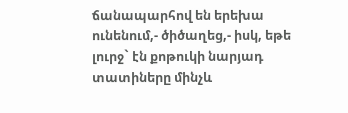ճանապարհով են երեխա ունենում,- ծիծաղեց,- իսկ, եթե լուրջ` էն քոթուկի նարյադ տատիները մինչև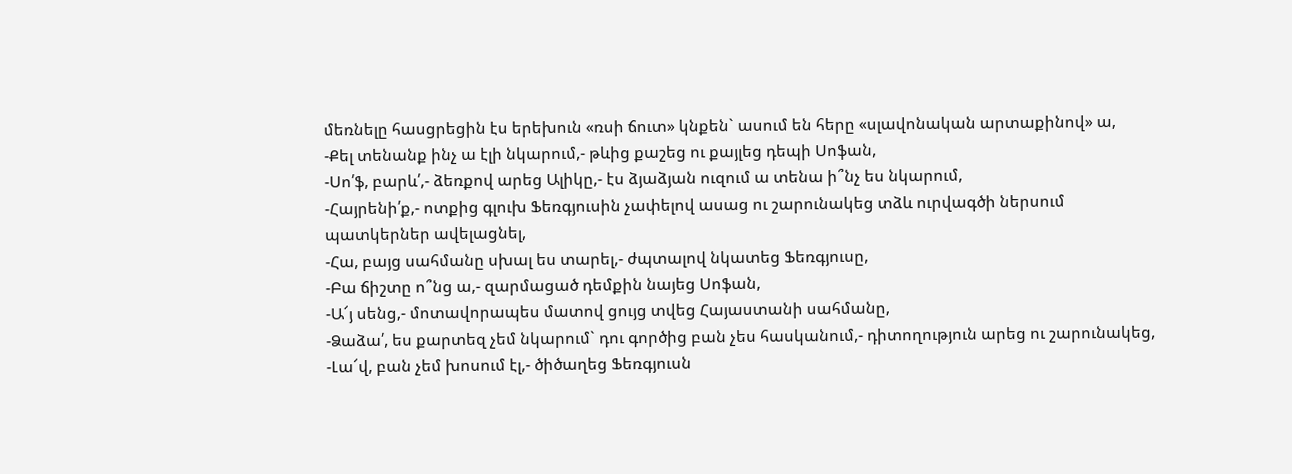մեռնելը հասցրեցին էս երեխուն «ռսի ճուտ» կնքեն` ասում են հերը «սլավոնական արտաքինով» ա,
-Քել տենանք ինչ ա էլի նկարում,- թևից քաշեց ու քայլեց դեպի Սոֆան,
-Սո՛ֆ, բարև՛,- ձեռքով արեց Ալիկը,- էս ձյաձյան ուզում ա տենա ի՞նչ ես նկարում,
-Հայրենի՛ք,- ոտքից գլուխ Ֆեռգյուսին չափելով ասաց ու շարունակեց տձև ուրվագծի ներսում պատկերներ ավելացնել,
-Հա, բայց սահմանը սխալ ես տարել,- ժպտալով նկատեց Ֆեռգյուսը,
-Բա ճիշտը ո՞նց ա,- զարմացած դեմքին նայեց Սոֆան,
-Ա՜յ սենց,- մոտավորապես մատով ցույց տվեց Հայաստանի սահմանը,
-Ձաձա՛, ես քարտեզ չեմ նկարում` դու գործից բան չես հասկանում,- դիտողություն արեց ու շարունակեց,
-Լա՜վ, բան չեմ խոսում էլ,- ծիծաղեց Ֆեռգյուսն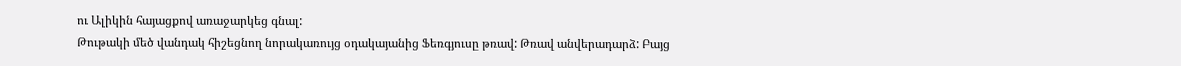ու Ալիկին հայացքով առաջարկեց գնալ:
Թութակի մեծ վանդակ հիշեցնող նորակառույց օդակայանից Ֆեռգյուսը թռավ: Թռավ անվերադարձ: Բայց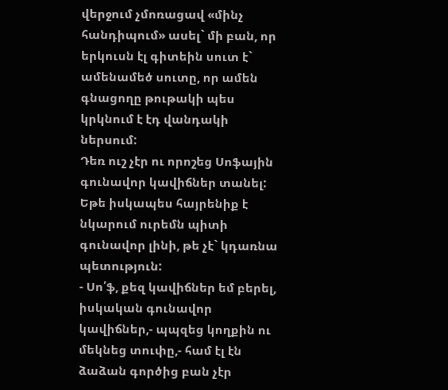վերջում չմոռացավ «մինչ հանդիպում» ասել` մի բան, որ երկուսն էլ գիտեին սուտ է` ամենամեծ սուտը, որ ամեն գնացողը թութակի պես կրկնում է էդ վանդակի ներսում:
Դեռ ուշ չէր ու որոշեց Սոֆային գունավոր կավիճներ տանել: Եթե իսկապես հայրենիք է նկարում ուրեմն պիտի գունավոր լինի, թե չէ` կդառնա պետություն:
- Սո՛ֆ, քեզ կավիճներ եմ բերել, իսկական գունավոր կավիճներ,- պպզեց կողքին ու մեկնեց տուփը,- համ էլ էն ձաձան գործից բան չէր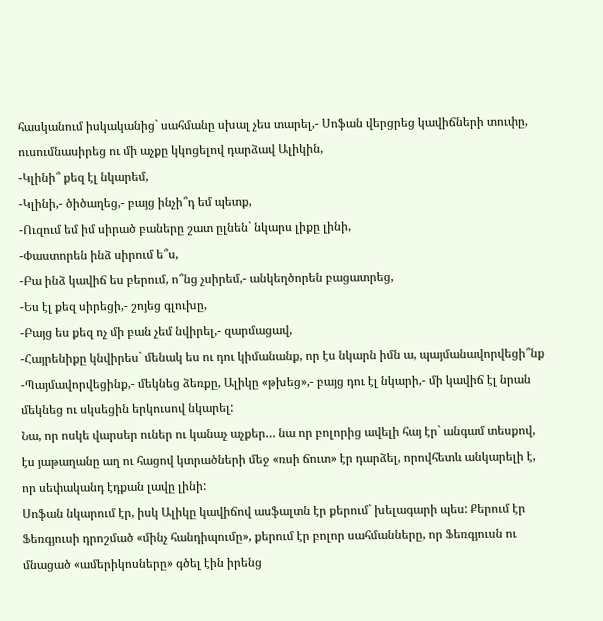հասկանում իսկականից` սահմանը սխալ չես տարել,- Սոֆան վերցրեց կավիճների տուփը, ուսումնասիրեց ու մի աչքը կկոցելով դարձավ Ալիկին,
-Կլինի՞ քեզ էլ նկարեմ,
-Կլինի,- ծիծաղեց,- բայց ինչի՞դ եմ պետք,
-Ուզում եմ իմ սիրած բաները շատ ըլնեն` նկարս լիքը լինի,
-Փաստորեն ինձ սիրում ե՞ս,
-Բա ինձ կավիճ ես բերում, ո՞նց չսիրեմ,- անկեղծորեն բացատրեց,
-Ես էլ քեզ սիրեցի,- շոյեց գլուխը,
-Բայց ես քեզ ոչ մի բան չեմ նվիրել,- զարմացավ,
-Հայրենիքը կնվիրես` մենակ ես ու դու կիմանանք, որ էս նկարն իմն ա, պայմանավորվեցի՞նք
-Պայմավորվեցինք,- մեկնեց ձեռքը, Ալիկը «թխեց»,- բայց դու էլ նկարի,- մի կավիճ էլ նրան մեկնեց ու սկսեցին երկուսով նկարել:
Նա, որ ոսկե վարսեր ուներ ու կանաչ աչքեր… նա որ բոլորից ավելի հայ էր` անգամ տեսքով, էս յաթաղանը աղ ու հացով կտրածների մեջ «ռսի ճուտ» էր դարձել, որովհետև անկարելի է, որ սեփականդ էդքան լավը լինի:
Սոֆան նկարում էր, իսկ Ալիկը կավիճով ասֆալտն էր քերում` խելագարի պես: Քերում էր Ֆեռգյուսի դրոշմած «մինչ հանդիպումը», քերում էր բոլոր սահմանները, որ Ֆեռգյուսն ու մնացած «ամերիկոսները» գծել էին իրենց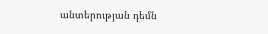անտերության դեմն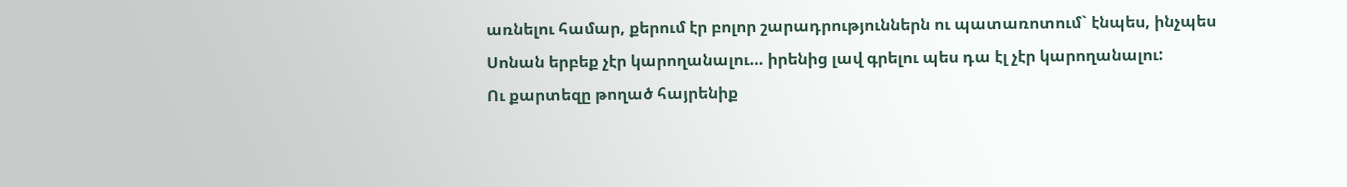առնելու համար, քերում էր բոլոր շարադրություններն ու պատառոտում` էնպես, ինչպես Սոնան երբեք չէր կարողանալու… իրենից լավ գրելու պես դա էլ չէր կարողանալու:
Ու քարտեզը թողած հայրենիք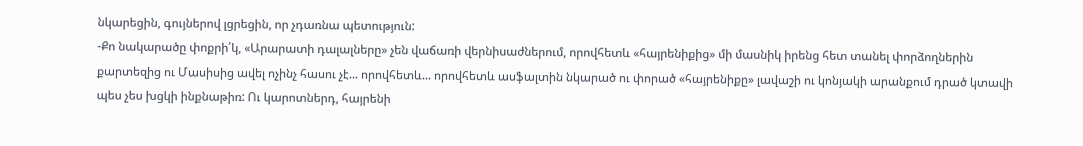նկարեցին, գույներով լցրեցին, որ չդառնա պետություն:
-Քո նակարածը փոքրի՛կ, «Արարատի դալալները» չեն վաճառի վերնիսաժներում, որովհետև «հայրենիքից» մի մասնիկ իրենց հետ տանել փորձողներին քարտեզից ու Մասիսից ավել ոչինչ հասու չէ... որովհետև... որովհետև ասֆալտին նկարած ու փորած «հայրենիքը» լավաշի ու կոնյակի արանքում դրած կտավի պես չես խցկի ինքնաթիռ: Ու կարոտներդ, հայրենի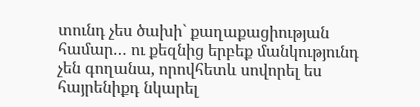տունդ չես ծախի` քաղաքացիության համար… ու քեզնից երբեք մանկությունդ չեն գողանա, որովհետև սովորել ես հայրենիքդ նկարել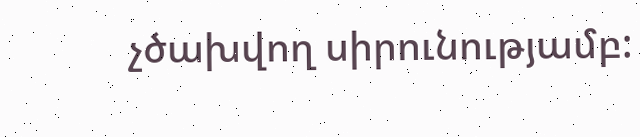չծախվող սիրունությամբ: